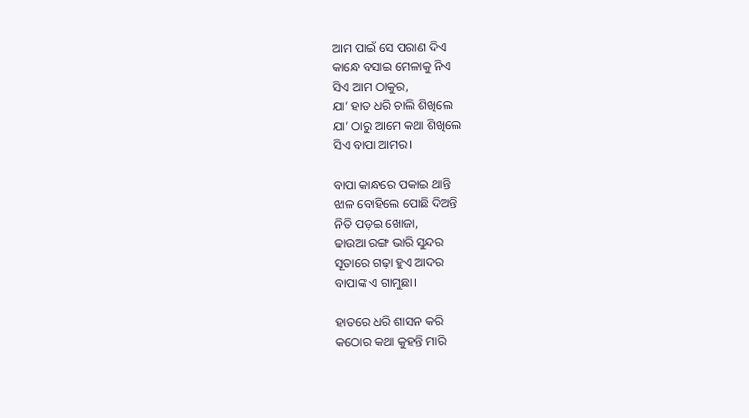ଆମ ପାଇଁ ସେ ପରାଣ ଦିଏ
କାନ୍ଧେ ବସାଇ ମେଳାକୁ ନିଏ
ସିଏ ଆମ ଠାକୁର,
ଯା’ ହାତ ଧରି ଚାଲି ଶିଖିଲେ
ଯା’ ଠାରୁ ଆମେ କଥା ଶିଖିଲେ
ସିଏ ବାପା ଆମର।

ବାପା କାନ୍ଧରେ ପକାଇ ଥାନ୍ତି
ଝାଳ ବୋହିଲେ ପୋଛି ଦିଅନ୍ତି
ନିତି ପଡ଼ଇ ଖୋଜା,
ଢାଉଆ ରଙ୍ଗ ଭାରି ସୁନ୍ଦର
ସୂତାରେ ଗଢ଼ା ହୁଏ ଆଦର
ବାପାଙ୍କ ଏ ଗାମୁଛା।

ହାତରେ ଧରି ଶାସନ କରି
କଠୋର କଥା କୁହନ୍ତି ମାରି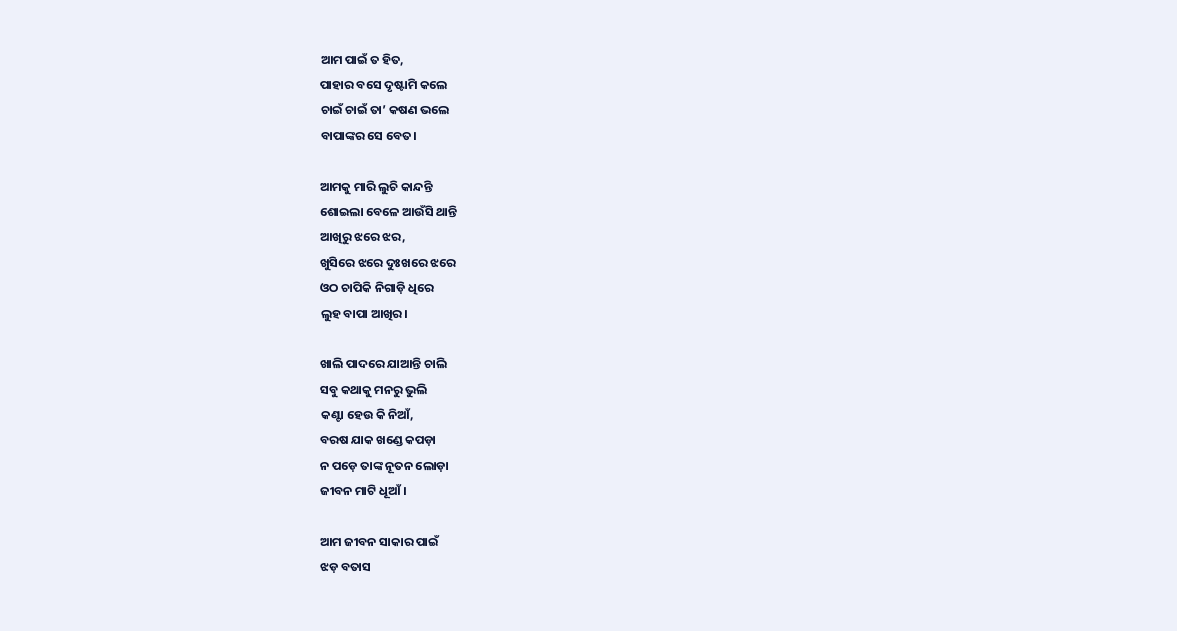ଆମ ପାଇଁ ତ ହିତ,
ପାହାର ବସେ ଦୃଷ୍ଟାମି କଲେ
ଚାଇଁ ଚାଇଁ ତା’ କଷଣ ଭଲେ
ବାପାଙ୍କର ସେ ବେତ।

ଆମକୁ ମାରି ଲୁଚି କାନ୍ଦନ୍ତି
ଶୋଇଲା ବେଳେ ଆଉଁସି ଥାନ୍ତି
ଆଖିରୁ ଝରେ ଝର,
ଖୁସିରେ ଝରେ ଦୁଃଖରେ ଝରେ
ଓଠ ଚାପିକି ନିଗାଡ଼ି ଧିରେ
ଲୁହ ବାପା ଆଖିର।

ଖାଲି ପାଦରେ ଯାଆନ୍ତି ଚାଲି
ସବୁ କଥାକୁ ମନରୁ ଭୁଲି
କଣ୍ଟା ହେଉ କି ନିଆଁ,
ବରଷ ଯାକ ଖଣ୍ଡେ କପଡ଼ା
ନ ପଡ଼େ ତାଙ୍କ ନୂତନ ଲୋଡ଼ା
ଜୀବନ ମାଟି ଧୂଆଁ।

ଆମ ଜୀବନ ସାକାର ପାଇଁ
ଝଡ଼ ବତାସ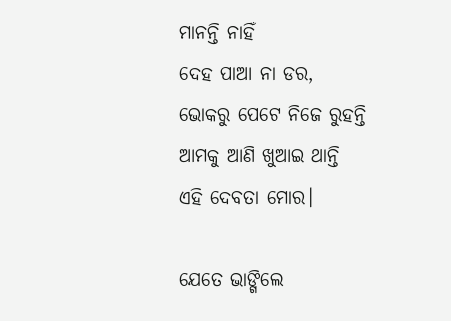ମାନନ୍ତି ନାହିଁ
ଦେହ ପାଆ ନା ଡର,
ଭୋକରୁ ପେଟେ ନିଜେ ରୁହନ୍ତି
ଆମକୁ ଆଣି ଖୁଆଇ ଥାନ୍ତି
ଏହି ଦେବତା ମୋର।

ଯେତେ ଭାଙ୍ଗିଲେ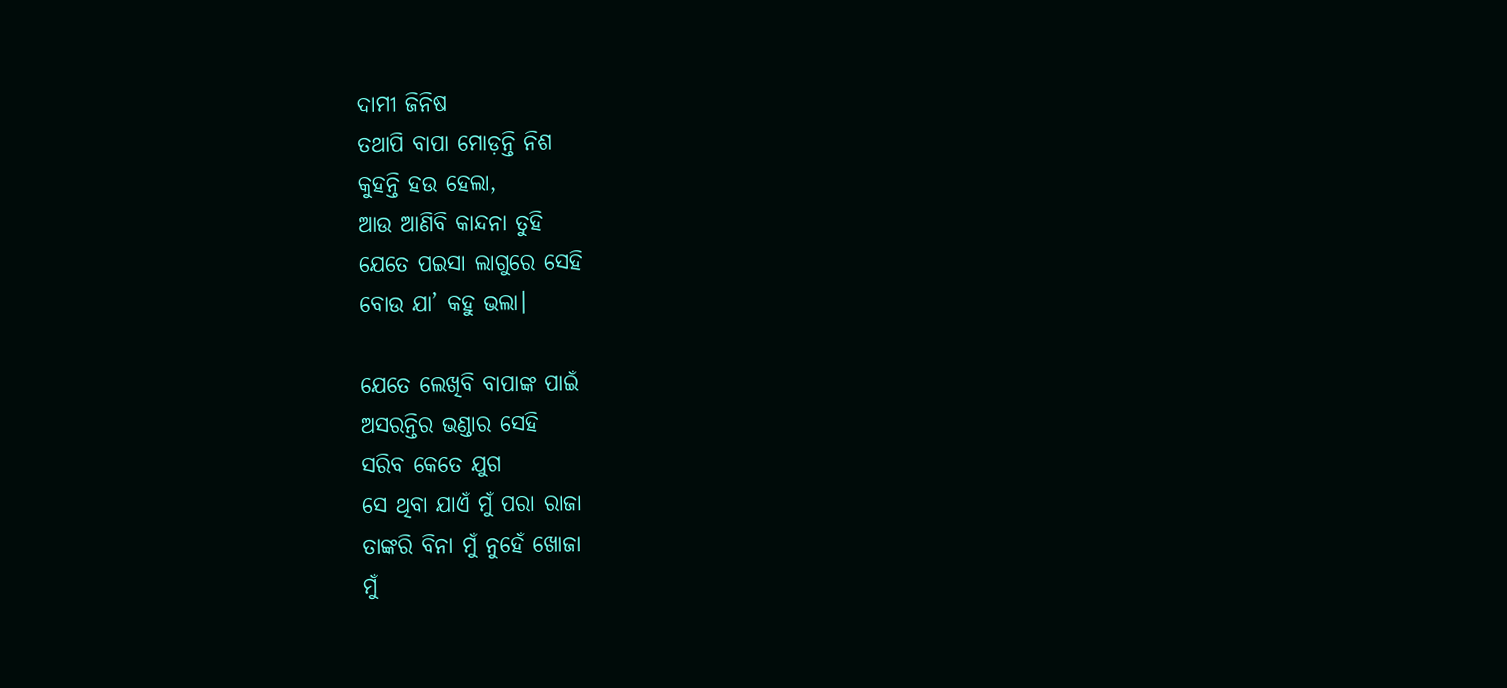ଦାମୀ ଜିନିଷ
ତଥାପି ବାପା ମୋଡ଼ନ୍ତି ନିଶ
କୁହନ୍ତି ହଉ ହେଲା,
ଆଉ ଆଣିବି କାନ୍ଦନା ତୁହି
ଯେତେ ପଇସା ଲାଗୁରେ ସେହି
ବୋଉ ଯା’ କହୁ ଭଲା।

ଯେତେ ଲେଖିବି ବାପାଙ୍କ ପାଇଁ
ଅସରନ୍ତିର ଭଣ୍ଡାର ସେହି
ସରିବ କେତେ ଯୁଗ
ସେ ଥିବା ଯାଏଁ ମୁଁ ପରା ରାଜା
ତାଙ୍କରି ବିନା ମୁଁ ନୁହେଁ ଖୋଜା
ମୁଁ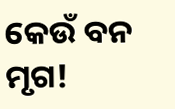କେଉଁ ବନ ମୃଗ!